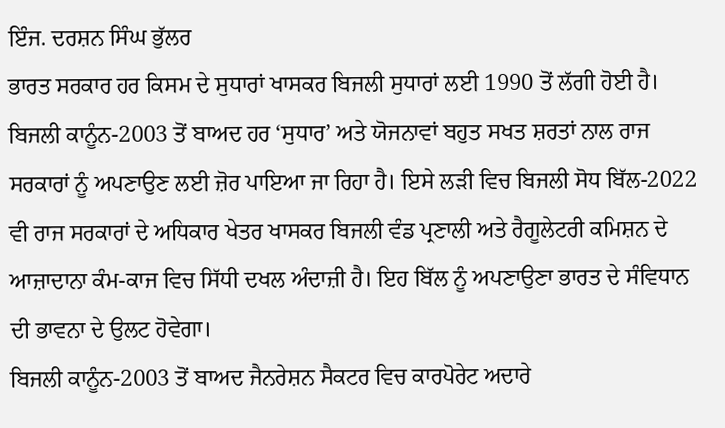ਇੰਜ. ਦਰਸ਼ਨ ਸਿੰਘ ਭੁੱਲਰ
ਭਾਰਤ ਸਰਕਾਰ ਹਰ ਕਿਸਮ ਦੇ ਸੁਧਾਰਾਂ ਖਾਸਕਰ ਬਿਜਲੀ ਸੁਧਾਰਾਂ ਲਈ 1990 ਤੋਂ ਲੱਗੀ ਹੋਈ ਹੈ। ਬਿਜਲੀ ਕਾਨੂੰਨ-2003 ਤੋਂ ਬਾਅਦ ਹਰ ‘ਸੁਧਾਰ’ ਅਤੇ ਯੋਜਨਾਵਾਂ ਬਹੁਤ ਸਖਤ ਸ਼ਰਤਾਂ ਨਾਲ ਰਾਜ ਸਰਕਾਰਾਂ ਨੂੰ ਅਪਣਾਉਣ ਲਈ ਜ਼ੋਰ ਪਾਇਆ ਜਾ ਰਿਹਾ ਹੈ। ਇਸੇ ਲੜੀ ਵਿਚ ਬਿਜਲੀ ਸੋਧ ਬਿੱਲ-2022 ਵੀ ਰਾਜ ਸਰਕਾਰਾਂ ਦੇ ਅਧਿਕਾਰ ਖੇਤਰ ਖਾਸਕਰ ਬਿਜਲੀ ਵੰਡ ਪ੍ਰਣਾਲੀ ਅਤੇ ਰੈਗੂਲੇਟਰੀ ਕਮਿਸ਼ਨ ਦੇ ਆਜ਼ਾਦਾਨਾ ਕੰਮ-ਕਾਜ ਵਿਚ ਸਿੱਧੀ ਦਖਲ ਅੰਦਾਜ਼ੀ ਹੈ। ਇਹ ਬਿੱਲ ਨੂੰ ਅਪਣਾਉਣਾ ਭਾਰਤ ਦੇ ਸੰਵਿਧਾਨ ਦੀ ਭਾਵਨਾ ਦੇ ਉਲਟ ਹੋਵੇਗਾ।
ਬਿਜਲੀ ਕਾਨੂੰਨ-2003 ਤੋਂ ਬਾਅਦ ਜੈਨਰੇਸ਼ਨ ਸੈਕਟਰ ਵਿਚ ਕਾਰਪੋਰੇਟ ਅਦਾਰੇ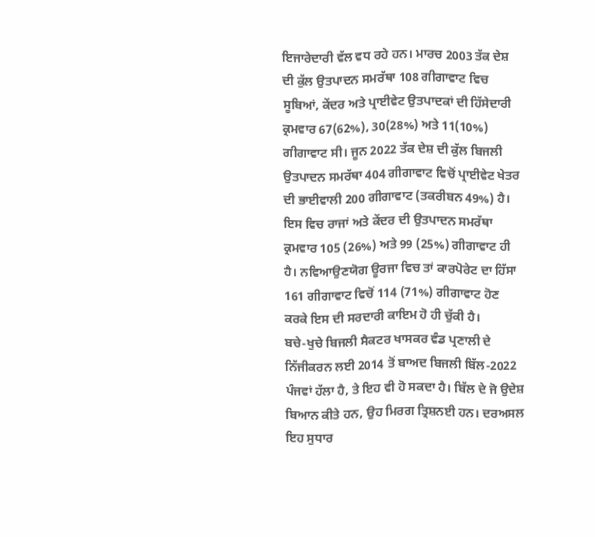ਇਜਾਰੇਦਾਰੀ ਵੱਲ ਵਧ ਰਹੇ ਹਨ। ਮਾਰਚ 2003 ਤੱਕ ਦੇਸ਼ ਦੀ ਕੁੱਲ ਉਤਪਾਦਨ ਸਮਰੱਥਾ 108 ਗੀਗਾਵਾਟ ਵਿਚ ਸੂਬਿਆਂ, ਕੇਂਦਰ ਅਤੇ ਪ੍ਰਾਈਵੇਟ ਉਤਪਾਦਕਾਂ ਦੀ ਹਿੱਸੇਦਾਰੀ ਕ੍ਰਮਵਾਰ 67(62%), 30(28%) ਅਤੇ 11(10%) ਗੀਗਾਵਾਟ ਸੀ। ਜੂਨ 2022 ਤੱਕ ਦੇਸ਼ ਦੀ ਕੁੱਲ ਬਿਜਲੀ ਉਤਪਾਦਨ ਸਮਰੱਥਾ 404 ਗੀਗਾਵਾਟ ਵਿਚੋਂ ਪ੍ਰਾਈਵੇਟ ਖੇਤਰ ਦੀ ਭਾਈਵਾਲੀ 200 ਗੀਗਾਵਾਟ (ਤਕਰੀਬਨ 49%) ਹੈ। ਇਸ ਵਿਚ ਰਾਜਾਂ ਅਤੇ ਕੇਂਦਰ ਦੀ ਉਤਪਾਦਨ ਸਮਰੱਥਾ ਕ੍ਰਮਵਾਰ 105 (26%) ਅਤੇ 99 (25%) ਗੀਗਾਵਾਟ ਹੀ ਹੈ। ਨਵਿਆਉਣਯੋਗ ਊਰਜਾ ਵਿਚ ਤਾਂ ਕਾਰਪੋਰੇਟ ਦਾ ਹਿੱਸਾ 161 ਗੀਗਾਵਾਟ ਵਿਚੋਂ 114 (71%) ਗੀਗਾਵਾਟ ਹੋਣ ਕਰਕੇ ਇਸ ਦੀ ਸਰਦਾਰੀ ਕਾਇਮ ਹੋ ਹੀ ਚੁੱਕੀ ਹੈ।
ਬਚੇ-ਖੁਚੇ ਬਿਜਲੀ ਸੈਕਟਰ ਖਾਸਕਰ ਵੰਡ ਪ੍ਰਣਾਲੀ ਦੇ ਨਿੱਜੀਕਰਨ ਲਈ 2014 ਤੋਂ ਬਾਅਦ ਬਿਜਲੀ ਬਿੱਲ-2022 ਪੰਜਵਾਂ ਹੱਲਾ ਹੈ, ਤੇ ਇਹ ਵੀ ਹੋ ਸਕਦਾ ਹੈ। ਬਿੱਲ ਦੇ ਜੋ ਉਦੇਸ਼ ਬਿਆਨ ਕੀਤੇ ਹਨ, ਉਹ ਮਿਰਗ ਤ੍ਰਿਸ਼ਨਈ ਹਨ। ਦਰਅਸਲ ਇਹ ਸੁਧਾਰ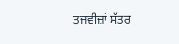ਤਜਵੀਜ਼ਾਂ ਸੱਤਰ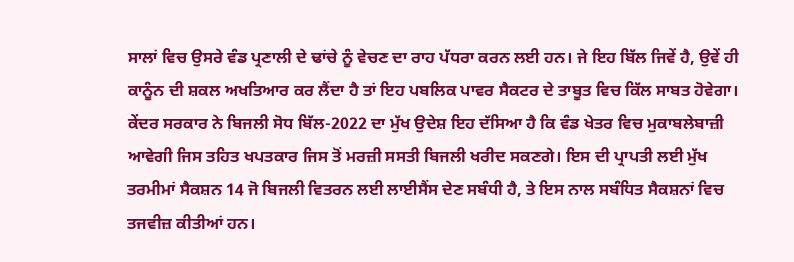ਸਾਲਾਂ ਵਿਚ ਉਸਰੇ ਵੰਡ ਪ੍ਰਣਾਲੀ ਦੇ ਢਾਂਚੇ ਨੂੰ ਵੇਚਣ ਦਾ ਰਾਹ ਪੱਧਰਾ ਕਰਨ ਲਈ ਹਨ। ਜੇ ਇਹ ਬਿੱਲ ਜਿਵੇਂ ਹੈ, ਉਵੇਂ ਹੀ ਕਾਨੂੰਨ ਦੀ ਸ਼ਕਲ ਅਖਤਿਆਰ ਕਰ ਲੈਂਦਾ ਹੈ ਤਾਂ ਇਹ ਪਬਲਿਕ ਪਾਵਰ ਸੈਕਟਰ ਦੇ ਤਾਬੂਤ ਵਿਚ ਕਿੱਲ ਸਾਬਤ ਹੋਵੇਗਾ।
ਕੇਂਦਰ ਸਰਕਾਰ ਨੇ ਬਿਜਲੀ ਸੋਧ ਬਿੱਲ-2022 ਦਾ ਮੁੱਖ ਉਦੇਸ਼ ਇਹ ਦੱਸਿਆ ਹੈ ਕਿ ਵੰਡ ਖੇਤਰ ਵਿਚ ਮੁਕਾਬਲੇਬਾਜ਼ੀ ਆਵੇਗੀ ਜਿਸ ਤਹਿਤ ਖਪਤਕਾਰ ਜਿਸ ਤੋਂ ਮਰਜ਼ੀ ਸਸਤੀ ਬਿਜਲੀ ਖਰੀਦ ਸਕਣਗੇ। ਇਸ ਦੀ ਪ੍ਰਾਪਤੀ ਲਈ ਮੁੱਖ ਤਰਮੀਮਾਂ ਸੈਕਸ਼ਨ 14 ਜੋ ਬਿਜਲੀ ਵਿਤਰਨ ਲਈ ਲਾਈਸੈਂਸ ਦੇਣ ਸਬੰਧੀ ਹੈ, ਤੇ ਇਸ ਨਾਲ ਸਬੰਧਿਤ ਸੈਕਸ਼ਨਾਂ ਵਿਚ ਤਜਵੀਜ਼ ਕੀਤੀਆਂ ਹਨ।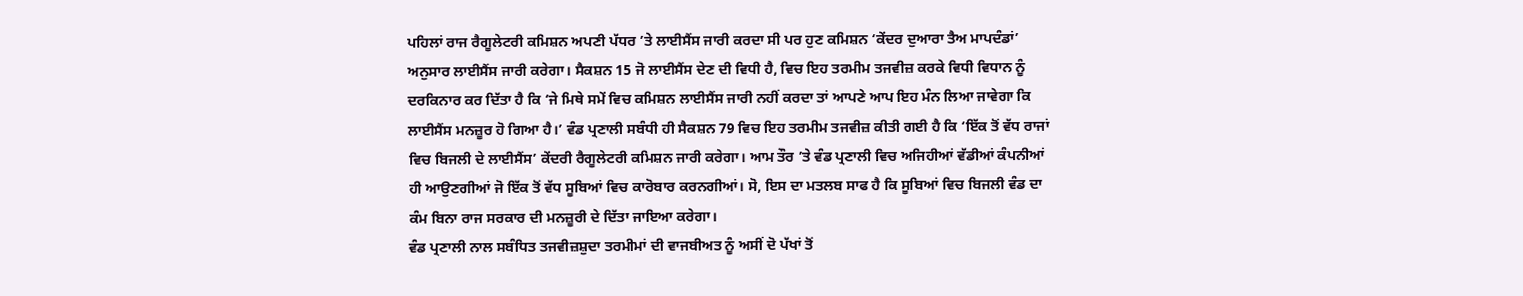ਪਹਿਲਾਂ ਰਾਜ ਰੈਗੂਲੇਟਰੀ ਕਮਿਸ਼ਨ ਅਪਣੀ ਪੱਧਰ ’ਤੇ ਲਾਈਸੈਂਸ ਜਾਰੀ ਕਰਦਾ ਸੀ ਪਰ ਹੁਣ ਕਮਿਸ਼ਨ ‘ਕੇਂਦਰ ਦੁਆਰਾ ਤੈਅ ਮਾਪਦੰਡਾਂ’ ਅਨੁਸਾਰ ਲਾਈਸੈਂਸ ਜਾਰੀ ਕਰੇਗਾ। ਸੈਕਸ਼ਨ 15 ਜੋ ਲਾਈਸੈਂਸ ਦੇਣ ਦੀ ਵਿਧੀ ਹੈ, ਵਿਚ ਇਹ ਤਰਮੀਮ ਤਜਵੀਜ਼ ਕਰਕੇ ਵਿਧੀ ਵਿਧਾਨ ਨੂੰ ਦਰਕਿਨਾਰ ਕਰ ਦਿੱਤਾ ਹੈ ਕਿ ‘ਜੇ ਮਿਥੇ ਸਮੇਂ ਵਿਚ ਕਮਿਸ਼ਨ ਲਾਈਸੈਂਸ ਜਾਰੀ ਨਹੀਂ ਕਰਦਾ ਤਾਂ ਆਪਣੇ ਆਪ ਇਹ ਮੰਨ ਲਿਆ ਜਾਵੇਗਾ ਕਿ ਲਾਈਸੈਂਸ ਮਨਜ਼ੂਰ ਹੋ ਗਿਆ ਹੈ।’ ਵੰਡ ਪ੍ਰਣਾਲੀ ਸਬੰਧੀ ਹੀ ਸੈਕਸ਼ਨ 79 ਵਿਚ ਇਹ ਤਰਮੀਮ ਤਜਵੀਜ਼ ਕੀਤੀ ਗਈ ਹੈ ਕਿ ‘ਇੱਕ ਤੋਂ ਵੱਧ ਰਾਜਾਂ ਵਿਚ ਬਿਜਲੀ ਦੇ ਲਾਈਸੈਂਸ’ ਕੇਂਦਰੀ ਰੈਗੂਲੇਟਰੀ ਕਮਿਸ਼ਨ ਜਾਰੀ ਕਰੇਗਾ। ਆਮ ਤੌਰ ’ਤੇ ਵੰਡ ਪ੍ਰਣਾਲੀ ਵਿਚ ਅਜਿਹੀਆਂ ਵੱਡੀਆਂ ਕੰਪਨੀਆਂ ਹੀ ਆਉਣਗੀਆਂ ਜੋ ਇੱਕ ਤੋਂ ਵੱਧ ਸੂਬਿਆਂ ਵਿਚ ਕਾਰੋਬਾਰ ਕਰਨਗੀਆਂ। ਸੋ, ਇਸ ਦਾ ਮਤਲਬ ਸਾਫ ਹੈ ਕਿ ਸੂਬਿਆਂ ਵਿਚ ਬਿਜਲੀ ਵੰਡ ਦਾ ਕੰਮ ਬਿਨਾ ਰਾਜ ਸਰਕਾਰ ਦੀ ਮਨਜ਼ੂਰੀ ਦੇ ਦਿੱਤਾ ਜਾਇਆ ਕਰੇਗਾ।
ਵੰਡ ਪ੍ਰਣਾਲੀ ਨਾਲ ਸਬੰਧਿਤ ਤਜਵੀਜ਼ਸ਼ੁਦਾ ਤਰਮੀਮਾਂ ਦੀ ਵਾਜਬੀਅਤ ਨੂੰ ਅਸੀਂ ਦੋ ਪੱਖਾਂ ਤੋਂ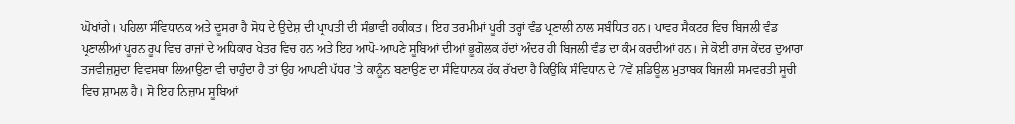ਘੋਖਾਂਗੇ। ਪਹਿਲਾ ਸੰਵਿਧਾਨਕ ਅਤੇ ਦੂਸਰਾ ਹੈ ਸੋਧ ਦੇ ਉਦੇਸ਼ ਦੀ ਪ੍ਰਾਪਤੀ ਦੀ ਸੰਭਾਵੀ ਹਕੀਕਤ। ਇਹ ਤਰਮੀਮਾਂ ਪੂਰੀ ਤਰ੍ਹਾਂ ਵੰਡ ਪ੍ਰਣਾਲੀ ਨਾਲ ਸਬੰਧਿਤ ਹਨ। ਪਾਵਰ ਸੈਕਟਰ ਵਿਚ ਬਿਜਲੀ ਵੰਡ ਪ੍ਰਣਾਲੀਆਂ ਪੂਰਨ ਰੂਪ ਵਿਚ ਰਾਜਾਂ ਦੇ ਅਧਿਕਾਰ ਖੇਤਰ ਵਿਚ ਹਨ ਅਤੇ ਇਹ ਆਪੋ-ਆਪਣੇ ਸੂਬਿਆਂ ਦੀਆਂ ਭੂਗੋਲਕ ਹੱਦਾਂ ਅੰਦਰ ਹੀ ਬਿਜਲੀ ਵੰਡ ਦਾ ਕੰਮ ਕਰਦੀਆਂ ਹਨ। ਜੇ ਕੋਈ ਰਾਜ ਕੇਂਦਰ ਦੁਆਰਾ ਤਜਵੀਜ਼ਸ਼ੁਦਾ ਵਿਵਸਥਾ ਲਿਆਉਣਾ ਵੀ ਚਾਹੁੰਦਾ ਹੈ ਤਾਂ ਉਹ ਆਪਣੀ ਪੱਧਰ ’ਤੇ ਕਾਨੂੰਨ ਬਣਾਉਣ ਦਾ ਸੰਵਿਧਾਨਕ ਹੱਕ ਰੱਖਦਾ ਹੈ ਕਿਉਂਕਿ ਸੰਵਿਧਾਨ ਦੇ 7ਵੇਂ ਸ਼ਡਿਊਲ ਮੁਤਾਬਕ ਬਿਜਲੀ ਸਮਵਰਤੀ ਸੂਚੀ ਵਿਚ ਸ਼ਾਮਲ ਹੈ। ਸੋ ਇਹ ਨਿਜ਼ਾਮ ਸੂਬਿਆਂ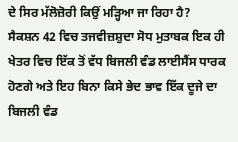ਦੇ ਸਿਰ ਮੱਲੋਜ਼ੋਰੀ ਕਿਉਂ ਮੜ੍ਹਿਆ ਜਾ ਰਿਹਾ ਹੈ?
ਸੈਕਸ਼ਨ 42 ਵਿਚ ਤਜਵੀਜ਼ਸ਼ੁਦਾ ਸੋਧ ਮੁਤਾਬਕ ਇਕ ਹੀ ਖੇਤਰ ਵਿਚ ਇੱਕ ਤੋਂ ਵੱਧ ਬਿਜਲੀ ਵੰਡ ਲਾਈਸੈਂਸ ਧਾਰਕ ਹੋਣਗੇ ਅਤੇ ਇਹ ਬਿਨਾ ਕਿਸੇ ਭੇਦ ਭਾਵ ਇੱਕ ਦੂਜੇ ਦਾ ਬਿਜਲੀ ਵੰਡ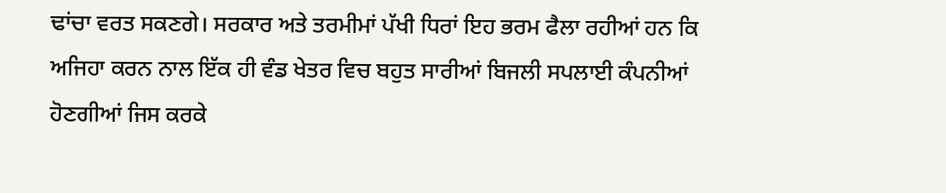ਢਾਂਚਾ ਵਰਤ ਸਕਣਗੇ। ਸਰਕਾਰ ਅਤੇ ਤਰਮੀਮਾਂ ਪੱਖੀ ਧਿਰਾਂ ਇਹ ਭਰਮ ਫੈਲਾ ਰਹੀਆਂ ਹਨ ਕਿ ਅਜਿਹਾ ਕਰਨ ਨਾਲ ਇੱਕ ਹੀ ਵੰਡ ਖੇਤਰ ਵਿਚ ਬਹੁਤ ਸਾਰੀਆਂ ਬਿਜਲੀ ਸਪਲਾਈ ਕੰਪਨੀਆਂ ਹੋਣਗੀਆਂ ਜਿਸ ਕਰਕੇ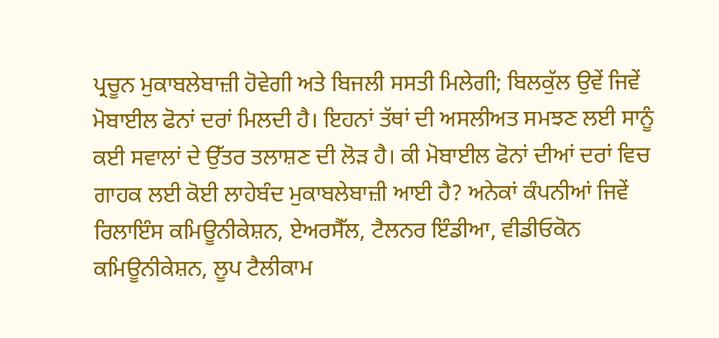ਪ੍ਰਚੂਨ ਮੁਕਾਬਲੇਬਾਜ਼ੀ ਹੋਵੇਗੀ ਅਤੇ ਬਿਜਲੀ ਸਸਤੀ ਮਿਲੇਗੀ; ਬਿਲਕੁੱਲ ਉਵੇਂ ਜਿਵੇਂ ਮੋਬਾਈਲ ਫੋਨਾਂ ਦਰਾਂ ਮਿਲਦੀ ਹੈ। ਇਹਨਾਂ ਤੱਥਾਂ ਦੀ ਅਸਲੀਅਤ ਸਮਝਣ ਲਈ ਸਾਨੂੰ ਕਈ ਸਵਾਲਾਂ ਦੇ ਉੱਤਰ ਤਲਾਸ਼ਣ ਦੀ ਲੋੜ ਹੈ। ਕੀ ਮੋਬਾਈਲ ਫੋਨਾਂ ਦੀਆਂ ਦਰਾਂ ਵਿਚ ਗਾਹਕ ਲਈ ਕੋਈ ਲਾਹੇਬੰਦ ਮੁਕਾਬਲੇਬਾਜ਼ੀ ਆਈ ਹੈ? ਅਨੇਕਾਂ ਕੰਪਨੀਆਂ ਜਿਵੇਂ ਰਿਲਾਇੰਸ ਕਮਿਊਨੀਕੇਸ਼ਨ, ਏਅਰਸੈੱਲ, ਟੈਲਨਰ ਇੰਡੀਆ, ਵੀਡੀਓਕੋਨ ਕਮਿਊਨੀਕੇਸ਼ਨ, ਲੂਪ ਟੈਲੀਕਾਮ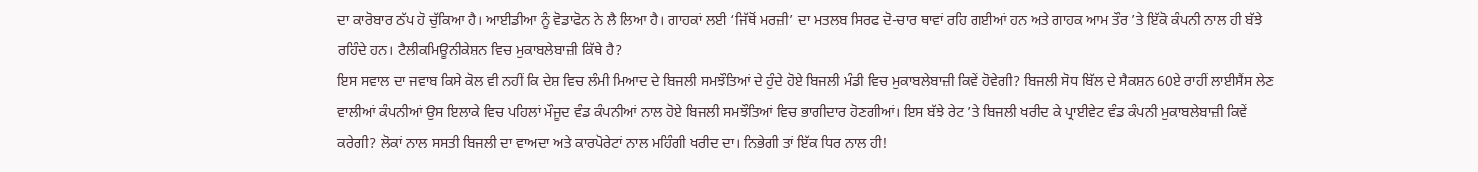ਦਾ ਕਾਰੋਬਾਰ ਠੱਪ ਹੋ ਚੁੱਕਿਆ ਹੈ। ਆਈਡੀਆ ਨੂੰ ਵੋਡਾਫੋਨ ਨੇ ਲੈ ਲਿਆ ਹੈ। ਗਾਹਕਾਂ ਲਈ ‘ਜਿੱਥੋਂ ਮਰਜ਼ੀ’ ਦਾ ਮਤਲਬ ਸਿਰਫ ਦੋ-ਚਾਰ ਥਾਵਾਂ ਰਹਿ ਗਈਆਂ ਹਨ ਅਤੇ ਗਾਹਕ ਆਮ ਤੌਰ ’ਤੇ ਇੱਕੋ ਕੰਪਨੀ ਨਾਲ ਹੀ ਬੱਝੇ ਰਹਿੰਦੇ ਹਨ। ਟੈਲੀਕਮਿਊਨੀਕੇਸ਼ਨ ਵਿਚ ਮੁਕਾਬਲੇਬਾਜ਼ੀ ਕਿੱਥੇ ਹੈ?
ਇਸ ਸਵਾਲ ਦਾ ਜਵਾਬ ਕਿਸੇ ਕੋਲ ਵੀ ਨਹੀਂ ਕਿ ਦੇਸ਼ ਵਿਚ ਲੰਮੀ ਮਿਆਦ ਦੇ ਬਿਜਲੀ ਸਮਝੌਤਿਆਂ ਦੇ ਹੁੰਦੇ ਹੋਏ ਬਿਜਲੀ ਮੰਡੀ ਵਿਚ ਮੁਕਾਬਲੇਬਾਜ਼ੀ ਕਿਵੇਂ ਹੋਵੇਗੀ? ਬਿਜਲੀ ਸੋਧ ਬਿੱਲ ਦੇ ਸੈਕਸ਼ਨ 60ਏ ਰਾਹੀਂ ਲਾਈਸੈਂਸ ਲੇਣ ਵਾਲੀਆਂ ਕੰਪਨੀਆਂ ਉਸ ਇਲਾਕੇ ਵਿਚ ਪਹਿਲਾਂ ਮੌਜੂਦ ਵੰਡ ਕੰਪਨੀਆਂ ਨਾਲ ਹੋਏ ਬਿਜਲੀ ਸਮਝੌਤਿਆਂ ਵਿਚ ਭਾਗੀਦਾਰ ਹੋਣਗੀਆਂ। ਇਸ ਬੱਝੇ ਰੇਟ ’ਤੇ ਬਿਜਲੀ ਖਰੀਦ ਕੇ ਪ੍ਰਾਈਵੇਟ ਵੰਡ ਕੰਪਨੀ ਮੁਕਾਬਲੇਬਾਜ਼ੀ ਕਿਵੇਂ ਕਰੇਗੀ? ਲੋਕਾਂ ਨਾਲ ਸਸਤੀ ਬਿਜਲੀ ਦਾ ਵਾਅਦਾ ਅਤੇ ਕਾਰਪੋਰੇਟਾਂ ਨਾਲ ਮਹਿੰਗੀ ਖਰੀਦ ਦਾ। ਨਿਭੇਗੀ ਤਾਂ ਇੱਕ ਧਿਰ ਨਾਲ ਹੀ!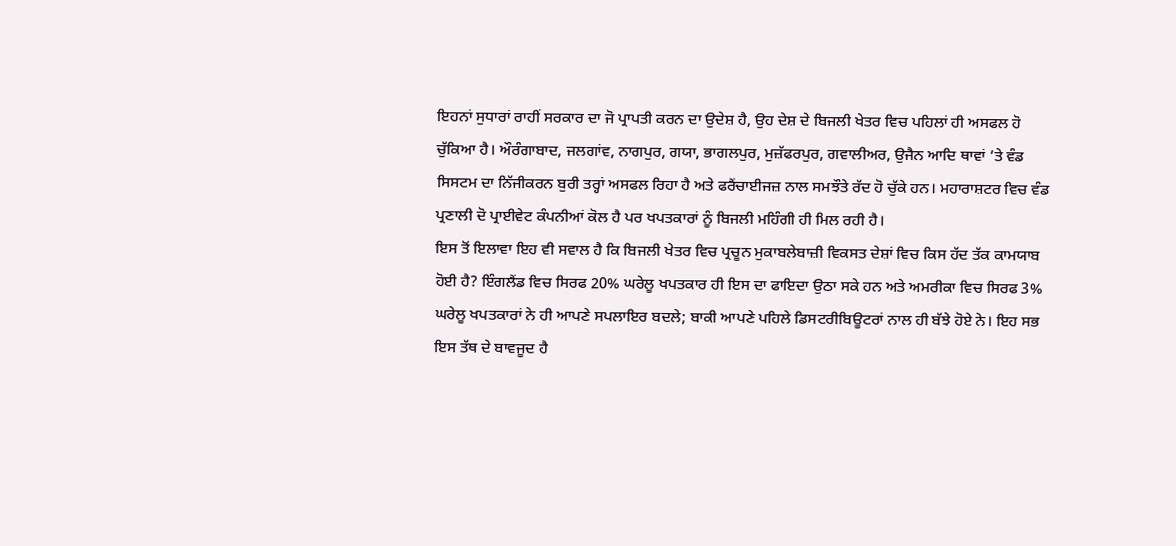ਇਹਨਾਂ ਸੁਧਾਰਾਂ ਰਾਹੀਂ ਸਰਕਾਰ ਦਾ ਜੋ ਪ੍ਰਾਪਤੀ ਕਰਨ ਦਾ ਉਦੇਸ਼ ਹੈ, ਉਹ ਦੇਸ਼ ਦੇ ਬਿਜਲੀ ਖੇਤਰ ਵਿਚ ਪਹਿਲਾਂ ਹੀ ਅਸਫਲ ਹੋ ਚੁੱਕਿਆ ਹੈ। ਔਰੰਗਾਬਾਦ, ਜਲਗਾਂਵ, ਨਾਗਪੁਰ, ਗਯਾ, ਭਾਗਲਪੁਰ, ਮੁਜ਼ੱਫਰਪੁਰ, ਗਵਾਲੀਅਰ, ਉਜੈਨ ਆਦਿ ਥਾਵਾਂ ’ਤੇ ਵੰਡ ਸਿਸਟਮ ਦਾ ਨਿੱਜੀਕਰਨ ਬੁਰੀ ਤਰ੍ਹਾਂ ਅਸਫਲ ਰਿਹਾ ਹੈ ਅਤੇ ਫਰੈਂਚਾਈਜਜ਼ ਨਾਲ ਸਮਝੌਤੇ ਰੱਦ ਹੋ ਚੁੱਕੇ ਹਨ। ਮਹਾਰਾਸ਼ਟਰ ਵਿਚ ਵੰਡ ਪ੍ਰਣਾਲੀ ਦੋ ਪ੍ਰਾਈਵੇਟ ਕੰਪਨੀਆਂ ਕੋਲ ਹੈ ਪਰ ਖਪਤਕਾਰਾਂ ਨੂੰ ਬਿਜਲੀ ਮਹਿੰਗੀ ਹੀ ਮਿਲ ਰਹੀ ਹੈ।
ਇਸ ਤੋਂ ਇਲਾਵਾ ਇਹ ਵੀ ਸਵਾਲ ਹੈ ਕਿ ਬਿਜਲੀ ਖੇਤਰ ਵਿਚ ਪ੍ਰਚੂਨ ਮੁਕਾਬਲੇਬਾਜ਼ੀ ਵਿਕਸਤ ਦੇਸ਼ਾਂ ਵਿਚ ਕਿਸ ਹੱਦ ਤੱਕ ਕਾਮਯਾਬ ਹੋਈ ਹੈ? ਇੰਗਲੈਂਡ ਵਿਚ ਸਿਰਫ 20% ਘਰੇਲੂ ਖਪਤਕਾਰ ਹੀ ਇਸ ਦਾ ਫਾਇਦਾ ਉਠਾ ਸਕੇ ਹਨ ਅਤੇ ਅਮਰੀਕਾ ਵਿਚ ਸਿਰਫ 3% ਘਰੇਲੂ ਖਪਤਕਾਰਾਂ ਨੇ ਹੀ ਆਪਣੇ ਸਪਲਾਇਰ ਬਦਲੇ; ਬਾਕੀ ਆਪਣੇ ਪਹਿਲੇ ਡਿਸਟਰੀਬਿਊਟਰਾਂ ਨਾਲ ਹੀ ਬੱਝੇ ਹੋਏ ਨੇ। ਇਹ ਸਭ ਇਸ ਤੱਥ ਦੇ ਬਾਵਜੂਦ ਹੈ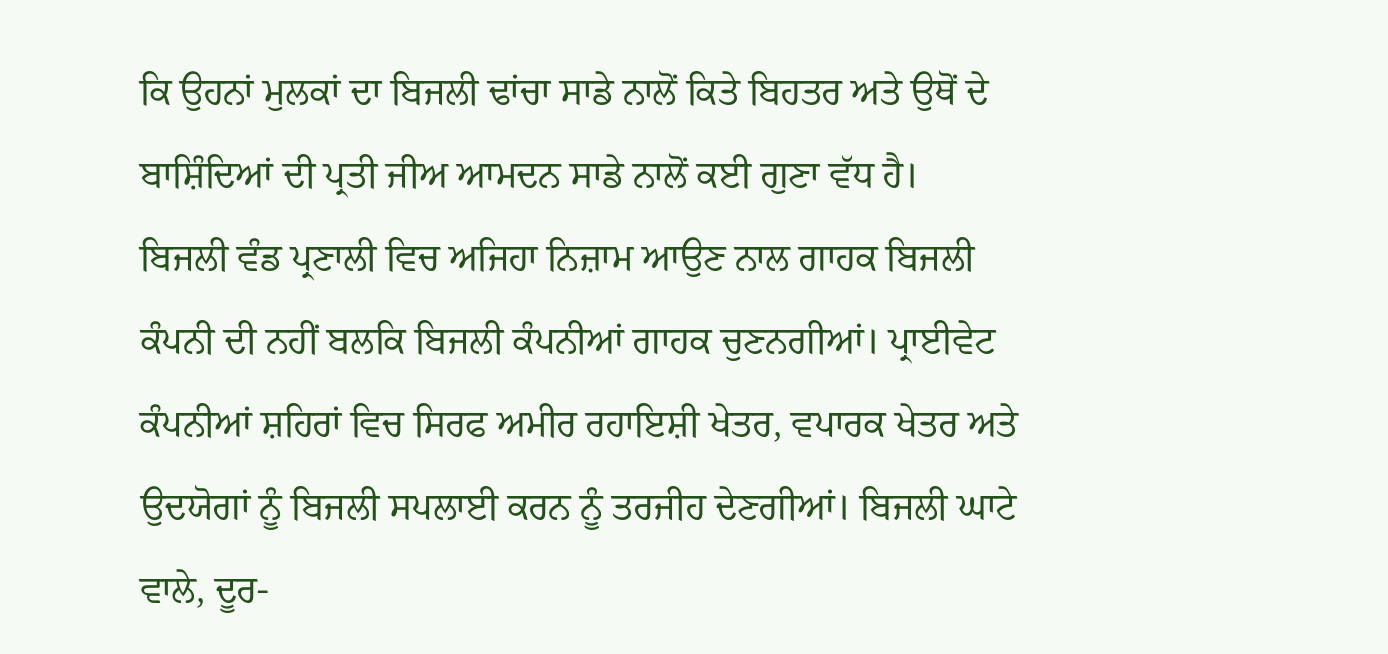ਕਿ ਉਹਨਾਂ ਮੁਲਕਾਂ ਦਾ ਬਿਜਲੀ ਢਾਂਚਾ ਸਾਡੇ ਨਾਲੋਂ ਕਿਤੇ ਬਿਹਤਰ ਅਤੇ ਉਥੋਂ ਦੇ ਬਾਸ਼ਿੰਦਿਆਂ ਦੀ ਪ੍ਰਤੀ ਜੀਅ ਆਮਦਨ ਸਾਡੇ ਨਾਲੋਂ ਕਈ ਗੁਣਾ ਵੱਧ ਹੈ।
ਬਿਜਲੀ ਵੰਡ ਪ੍ਰਣਾਲੀ ਵਿਚ ਅਜਿਹਾ ਨਿਜ਼ਾਮ ਆਉਣ ਨਾਲ ਗਾਹਕ ਬਿਜਲੀ ਕੰਪਨੀ ਦੀ ਨਹੀਂ ਬਲਕਿ ਬਿਜਲੀ ਕੰਪਨੀਆਂ ਗਾਹਕ ਚੁਣਨਗੀਆਂ। ਪ੍ਰਾਈਵੇਟ ਕੰਪਨੀਆਂ ਸ਼ਹਿਰਾਂ ਵਿਚ ਸਿਰਫ ਅਮੀਰ ਰਹਾਇਸ਼ੀ ਖੇਤਰ, ਵਪਾਰਕ ਖੇਤਰ ਅਤੇ ਉਦਯੋਗਾਂ ਨੂੰ ਬਿਜਲੀ ਸਪਲਾਈ ਕਰਨ ਨੂੰ ਤਰਜੀਹ ਦੇਣਗੀਆਂ। ਬਿਜਲੀ ਘਾਟੇ ਵਾਲੇ, ਦੂਰ-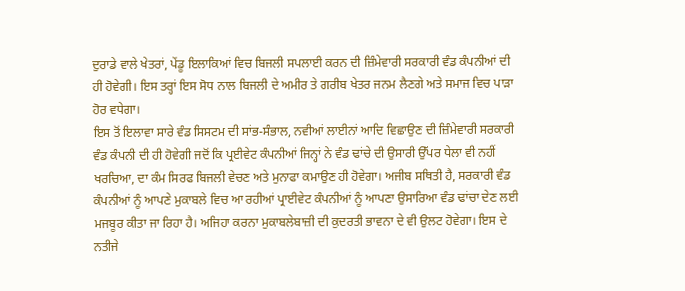ਦੁਰਾਡੇ ਵਾਲੇ ਖੇਤਰਾਂ, ਪੇਂਡੂ ਇਲਾਕਿਆਂ ਵਿਚ ਬਿਜਲੀ ਸਪਲਾਈ ਕਰਨ ਦੀ ਜ਼ਿੰਮੇਵਾਰੀ ਸਰਕਾਰੀ ਵੰਡ ਕੰਪਨੀਆਂ ਦੀ ਹੀ ਹੋਵੇਗੀ। ਇਸ ਤਰ੍ਹਾਂ ਇਸ ਸੋਧ ਨਾਲ ਬਿਜਲੀ ਦੇ ਅਮੀਰ ਤੇ ਗਰੀਬ ਖੇਤਰ ਜਨਮ ਲੈਣਗੇ ਅਤੇ ਸਮਾਜ ਵਿਚ ਪਾੜਾ ਹੋਰ ਵਧੇਗਾ।
ਇਸ ਤੋਂ ਇਲਾਵਾ ਸਾਰੇ ਵੰਡ ਸਿਸਟਮ ਦੀ ਸਾਂਭ-ਸੰਭਾਲ, ਨਵੀਆਂ ਲਾਈਨਾਂ ਆਦਿ ਵਿਛਾਉਣ ਦੀ ਜ਼ਿੰਮੇਵਾਰੀ ਸਰਕਾਰੀ ਵੰਡ ਕੰਪਨੀ ਦੀ ਹੀ ਹੋਵੇਗੀ ਜਦੋਂ ਕਿ ਪ੍ਰਈਵੇਟ ਕੰਪਨੀਆਂ ਜਿਨ੍ਹਾਂ ਨੇ ਵੰਡ ਢਾਂਚੇ ਦੀ ਉਸਾਰੀ ਉੱਪਰ ਧੇਲਾ ਵੀ ਨਹੀਂ ਖਰਚਿਆ, ਦਾ ਕੰਮ ਸਿਰਫ ਬਿਜਲੀ ਵੇਚਣ ਅਤੇ ਮੁਨਾਫਾ ਕਮਾਉਣ ਹੀ ਹੋਵੇਗਾ। ਅਜੀਬ ਸਥਿਤੀ ਹੈ, ਸਰਕਾਰੀ ਵੰਡ ਕੰਪਨੀਆਂ ਨੂੰ ਆਪਣੇ ਮੁਕਾਬਲੇ ਵਿਚ ਆ ਰਹੀਆਂ ਪ੍ਰਾਈਵੇਟ ਕੰਪਨੀਆਂ ਨੂੰ ਆਪਣਾ ਉਸਾਰਿਆ ਵੰਡ ਢਾਂਚਾ ਦੇਣ ਲਈ ਮਜਬੂਰ ਕੀਤਾ ਜਾ ਰਿਹਾ ਹੈ। ਅਜਿਹਾ ਕਰਨਾ ਮੁਕਾਬਲੇਬਾਜ਼ੀ ਦੀ ਕੁਦਰਤੀ ਭਾਵਨਾ ਦੇ ਵੀ ਉਲਟ ਹੋਵੇਗਾ। ਇਸ ਦੇ ਨਤੀਜੇ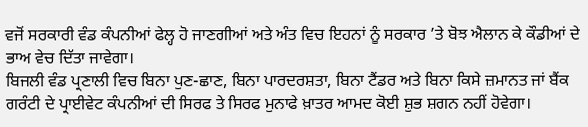ਵਜੋਂ ਸਰਕਾਰੀ ਵੰਡ ਕੰਪਨੀਆਂ ਫੇਲ੍ਹ ਹੋ ਜਾਣਗੀਆਂ ਅਤੇ ਅੰਤ ਵਿਚ ਇਹਨਾਂ ਨੂੰ ਸਰਕਾਰ ’ਤੇ ਬੋਝ ਐਲਾਨ ਕੇ ਕੌਡੀਆਂ ਦੇ ਭਾਅ ਵੇਚ ਦਿੱਤਾ ਜਾਵੇਗਾ।
ਬਿਜਲੀ ਵੰਡ ਪ੍ਰਣਾਲੀ ਵਿਚ ਬਿਨਾ ਪੁਣ-ਛਾਣ, ਬਿਨਾ ਪਾਰਦਰਸ਼ਤਾ, ਬਿਨਾ ਟੈਂਡਰ ਅਤੇ ਬਿਨਾ ਕਿਸੇ ਜ਼ਮਾਨਤ ਜਾਂ ਬੈਂਕ ਗਰੰਟੀ ਦੇ ਪ੍ਰਾਈਵੇਟ ਕੰਪਨੀਆਂ ਦੀ ਸਿਰਫ ਤੇ ਸਿਰਫ ਮੁਨਾਫੇ ਖ਼ਾਤਰ ਆਮਦ ਕੋਈ ਸ਼ੁਭ ਸ਼ਗਨ ਨਹੀਂ ਹੋਵੇਗਾ।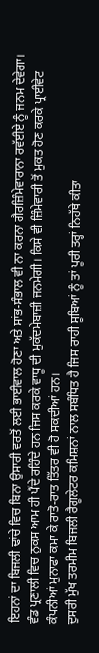ਇਹਨਾਂ ਦਾ ਬਿਜਲੀ ਢਾਂਚੇ ਵਿਚ ਬਿਨਾ ਉਸਾਰੀ ਵਰਤੋਂ ਲਈ ਭਾਈਵਾਲ ਹੋਣਾ ਅਤੇ ਸਾਂਭ-ਸੰਭਾਲ ਵੀ ਨਾ ਕਰਨਾ ਗੈਰਜ਼ਿੰਮੇਵਾਰਾਨਾ ਰਵੱਈਏ ਨੂੰ ਜਨਮ ਦੇਵੇਗਾ। ਵੰਡ ਪ੍ਰਣਾਲੀ ਵਿਚ ਨੁਕਸ ਆਮ ਹੀ ਪੈਂਦੇ ਰਹਿੰਦੇ ਹਨ ਜਿਸ ਕਰਕੇ ਵਾਧੂ ਦੀ ਮੁਕੱਦਮੇਬਾਜ਼ੀ ਜਨਮੇਗੀ। ਕਿਸੇ ਵੀ ਜ਼ਿੰਮੇਵਾਰੀ ਤੋਂ ਮੁਕਤ ਹੋਣ ਕਰਕੇ ਪ੍ਰਾਈਵੇਟ ਕੰਪਨੀਆਂ ਮੁਨਾਫਾ ਕਮਾ ਕੇ ਰਾਤੋ-ਰਾਤ ਤਿੱਤਰ ਵੀ ਹੋ ਸਕਦੀਆਂ ਹਨ।
ਦੁਸਰੀ ਮੁੱਖ ਤਰਮੀਮ ਬਿਜਲੀ ਰੈਗੂਲੇਟਰ ਕਮਿਸ਼ਨਾਂ ਨਾਲ ਸਬੰਧਿਤ ਹੈ ਜਿਸ ਰਾਹੀ ਸੂਬਿਆਂ ਨੂੰ ਤਾਂ ਪੂਰੀ ਤਰ੍ਹਾਂ ਨਿਹੱਥੇ ਕੀਤਾ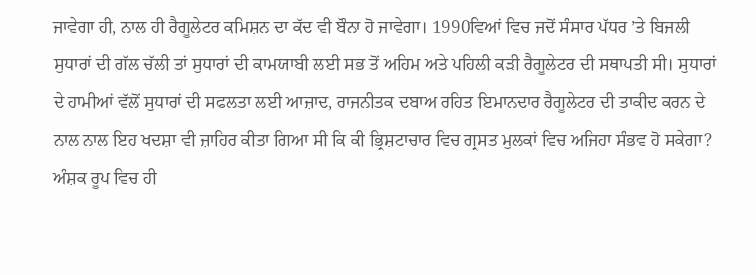ਜਾਵੇਗਾ ਹੀ, ਨਾਲ ਹੀ ਰੈਗੂਲੇਟਰ ਕਮਿਸ਼ਨ ਦਾ ਕੱਦ ਵੀ ਬੌਨਾ ਹੋ ਜਾਵੇਗਾ। 1990ਵਿਆਂ ਵਿਚ ਜਦੋਂ ਸੰਸਾਰ ਪੱਧਰ ’ਤੇ ਬਿਜਲੀ ਸੁਧਾਰਾਂ ਦੀ ਗੱਲ ਚੱਲੀ ਤਾਂ ਸੁਧਾਰਾਂ ਦੀ ਕਾਮਯਾਬੀ ਲਈ ਸਭ ਤੋਂ ਅਹਿਮ ਅਤੇ ਪਹਿਲੀ ਕੜੀ ਰੈਗੂਲੇਟਰ ਦੀ ਸਥਾਪਤੀ ਸੀ। ਸੁਧਾਰਾਂ ਦੇ ਹਾਮੀਆਂ ਵੱਲੋਂ ਸੁਧਾਰਾਂ ਦੀ ਸਫਲਤਾ ਲਈ ਆਜ਼ਾਦ, ਰਾਜਨੀਤਕ ਦਬਾਅ ਰਹਿਤ ਇਮਾਨਦਾਰ ਰੈਗੂਲੇਟਰ ਦੀ ਤਾਕੀਦ ਕਰਨ ਦੇ ਨਾਲ ਨਾਲ ਇਹ ਖਦਸ਼ਾ ਵੀ ਜ਼ਾਹਿਰ ਕੀਤਾ ਗਿਆ ਸੀ ਕਿ ਕੀ ਭ੍ਰਿਸ਼ਟਾਚਾਰ ਵਿਚ ਗ੍ਰਸਤ ਮੁਲਕਾਂ ਵਿਚ ਅਜਿਹਾ ਸੰਭਵ ਹੋ ਸਕੇਗਾ?
ਅੰਸ਼ਕ ਰੂਪ ਵਿਚ ਹੀ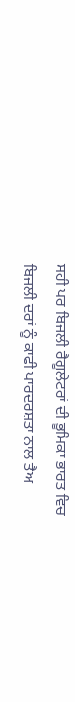ਸਹੀ ਪਰ ਬਿਜਲੀ ਰੈਗੂਲੇਟਰਾਂ ਦੀ ਭੂਮਿਕਾ ਭਾਰਤ ਵਿਚ ਬਿਜਲੀ ਦਰਾਂ ਨੂੰ ਕਾਫੀ ਪਾਰਦਰਸ਼ਤਾ ਨਾਲ ਤੈਅ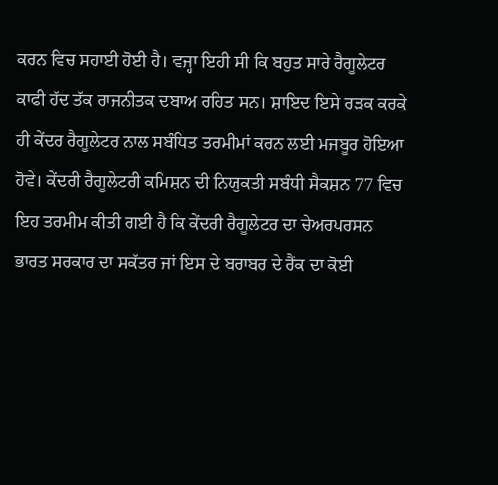ਕਰਨ ਵਿਚ ਸਹਾਈ ਹੋਈ ਹੈ। ਵਜ੍ਹਾ ਇਹੀ ਸੀ ਕਿ ਬਹੁਤ ਸਾਰੇ ਰੈਗੂਲੇਟਰ ਕਾਫੀ ਹੱਦ ਤੱਕ ਰਾਜਨੀਤਕ ਦਬਾਅ ਰਹਿਤ ਸਨ। ਸ਼ਾਇਦ ਇਸੇ ਰੜਕ ਕਰਕੇ ਹੀ ਕੇਂਦਰ ਰੈਗੂਲੇਟਰ ਨਾਲ ਸਬੰਧਿਤ ਤਰਮੀਮਾਂ ਕਰਨ ਲਈ ਮਜਬੂਰ ਹੋਇਆ ਹੋਵੇ। ਕੇਂਦਰੀ ਰੈਗੂਲੇਟਰੀ ਕਮਿਸ਼ਨ ਦੀ ਨਿਯੁਕਤੀ ਸਬੰਧੀ ਸੈਕਸ਼ਨ 77 ਵਿਚ ਇਹ ਤਰਮੀਮ ਕੀਤੀ ਗਈ ਹੈ ਕਿ ਕੇਂਦਰੀ ਰੈਗੂਲੇਟਰ ਦਾ ਚੇਅਰਪਰਸਨ ਭਾਰਤ ਸਰਕਾਰ ਦਾ ਸਕੱਤਰ ਜਾਂ ਇਸ ਦੇ ਬਰਾਬਰ ਦੇ ਰੈਂਕ ਦਾ ਕੋਈ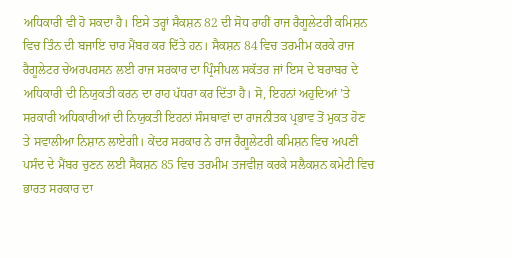ਅਧਿਕਾਰੀ ਵੀ ਹੋ ਸਕਦਾ ਹੈ। ਇਸੇ ਤਰ੍ਹਾਂ ਸੈਕਸ਼ਨ 82 ਦੀ ਸੋਧ ਰਾਹੀਂ ਰਾਜ ਰੈਗੂਲੇਟਰੀ ਕਮਿਸ਼ਨ ਵਿਚ ਤਿੰਨ ਦੀ ਬਜਾਇ ਚਾਰ ਮੈਂਬਰ ਕਰ ਦਿੱਤੇ ਹਨ। ਸੈਕਸ਼ਨ 84 ਵਿਚ ਤਰਮੀਮ ਕਰਕੇ ਰਾਜ ਰੈਗੂਲੇਟਰ ਚੇਅਰਪਰਸਨ ਲਈ ਰਾਜ ਸਰਕਾਰ ਦਾ ਪ੍ਰਿੰਸੀਪਲ ਸਕੱਤਰ ਜਾਂ ਇਸ ਦੇ ਬਰਾਬਰ ਦੇ ਅਧਿਕਾਰੀ ਦੀ ਨਿਯੁਕਤੀ ਕਰਨ ਦਾ ਰਾਹ ਪੱਧਰਾ ਕਰ ਦਿੱਤਾ ਹੈ। ਸੋ, ਇਹਨਾਂ ਅਹੁਦਿਆਂ ’ਤੇ ਸਰਕਾਰੀ ਅਧਿਕਾਰੀਆਂ ਦੀ ਨਿਯੁਕਤੀ ਇਹਨਾਂ ਸੰਸਥਾਵਾਂ ਦਾ ਰਾਜਨੀਤਕ ਪ੍ਰਭਾਵ ਤੋਂ ਮੁਕਤ ਹੋਣ ਤੇ ਸਵਾਲੀਆ ਨਿਸ਼ਾਨ ਲਾਏਗੀ। ਕੇਂਦਰ ਸਰਕਾਰ ਨੇ ਰਾਜ ਰੈਗੂਲੇਟਰੀ ਕਮਿਸ਼ਨ ਵਿਚ ਅਪਣੀ ਪਸੰਦ ਦੇ ਮੈਂਬਰ ਚੁਣਨ ਲਈ ਸੈਕਸ਼ਨ 85 ਵਿਚ ਤਰਮੀਮ ਤਜਵੀਜ਼ ਕਰਕੇ ਸਲੈਕਸ਼ਨ ਕਮੇਟੀ ਵਿਚ ਭਾਰਤ ਸਰਕਾਰ ਦਾ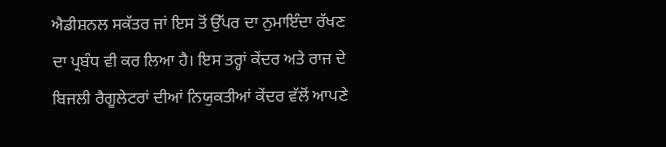ਐਡੀਸ਼ਨਲ ਸਕੱਤਰ ਜਾਂ ਇਸ ਤੋਂ ਉੱਪਰ ਦਾ ਨੁਮਾਇੰਦਾ ਰੱਖਣ ਦਾ ਪ੍ਰਬੰਧ ਵੀ ਕਰ ਲਿਆ ਹੈ। ਇਸ ਤਰ੍ਹਾਂ ਕੇਂਦਰ ਅਤੇ ਰਾਜ ਦੇ ਬਿਜਲੀ ਰੈਗੂਲੇਟਰਾਂ ਦੀਆਂ ਨਿਯੁਕਤੀਆਂ ਕੇਂਦਰ ਵੱਲੋਂ ਆਪਣੇ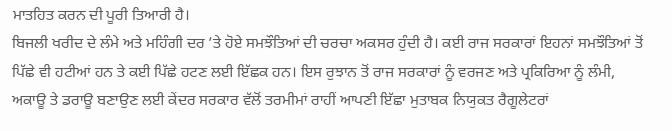ਮਾਤਹਿਤ ਕਰਨ ਦੀ ਪੂਰੀ ਤਿਆਰੀ ਹੈ।
ਬਿਜਲੀ ਖਰੀਦ ਦੇ ਲੰਮੇ ਅਤੇ ਮਹਿੰਗੀ ਦਰ ’ਤੇ ਹੋਏ ਸਮਝੌਤਿਆਂ ਦੀ ਚਰਚਾ ਅਕਸਰ ਹੁੰਦੀ ਹੈ। ਕਈ ਰਾਜ ਸਰਕਾਰਾਂ ਇਹਨਾਂ ਸਮਝੌਤਿਆਂ ਤੋਂ ਪਿੱਛੇ ਵੀ ਹਟੀਆਂ ਹਨ ਤੇ ਕਈ ਪਿੱਛੇ ਹਟਣ ਲਈ ਇੱਛਕ ਹਨ। ਇਸ ਰੁਝਾਨ ਤੋਂ ਰਾਜ ਸਰਕਾਰਾਂ ਨੂੰ ਵਰਜਣ ਅਤੇ ਪ੍ਰਕਿਰਿਆ ਨੂੰ ਲੰਮੀ, ਅਕਾਊ ਤੇ ਡਰਾਊ ਬਣਾਉਣ ਲਈ ਕੇਂਦਰ ਸਰਕਾਰ ਵੱਲੋਂ ਤਰਮੀਮਾਂ ਰਾਹੀਂ ਆਪਣੀ ਇੱਛਾ ਮੁਤਾਬਕ ਨਿਯੁਕਤ ਰੈਗੂਲੇਟਰਾਂ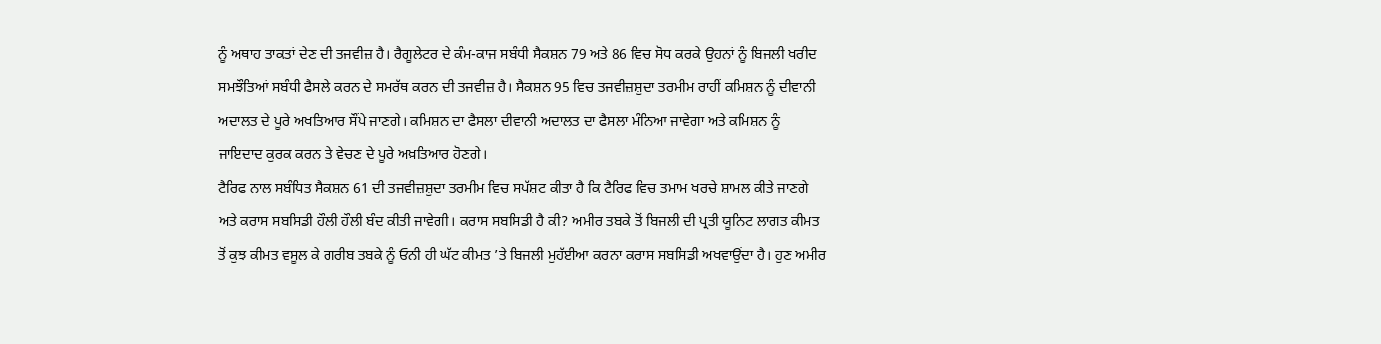ਨੂੰ ਅਥਾਹ ਤਾਕਤਾਂ ਦੇਣ ਦੀ ਤਜਵੀਜ਼ ਹੈ। ਰੈਗੂਲੇਟਰ ਦੇ ਕੰਮ-ਕਾਜ ਸਬੰਧੀ ਸੈਕਸ਼ਨ 79 ਅਤੇ 86 ਵਿਚ ਸੋਧ ਕਰਕੇ ਉਹਨਾਂ ਨੂੰ ਬਿਜਲੀ ਖਰੀਦ ਸਮਝੌਤਿਆਂ ਸਬੰਧੀ ਫੈਸਲੇ ਕਰਨ ਦੇ ਸਮਰੱਥ ਕਰਨ ਦੀ ਤਜਵੀਜ਼ ਹੈ। ਸੈਕਸ਼ਨ 95 ਵਿਚ ਤਜਵੀਜ਼ਸ਼ੁਦਾ ਤਰਮੀਮ ਰਾਹੀਂ ਕਮਿਸ਼ਨ ਨੂੰ ਦੀਵਾਨੀ ਅਦਾਲਤ ਦੇ ਪੂਰੇ ਅਖਤਿਆਰ ਸੌਂਪੇ ਜਾਣਗੇ। ਕਮਿਸ਼ਨ ਦਾ ਫੈਸਲਾ ਦੀਵਾਨੀ ਅਦਾਲਤ ਦਾ ਫੈਸਲਾ ਮੰਨਿਆ ਜਾਵੇਗਾ ਅਤੇ ਕਮਿਸ਼ਨ ਨੂੰ ਜਾਇਦਾਦ ਕੁਰਕ ਕਰਨ ਤੇ ਵੇਚਣ ਦੇ ਪੂਰੇ ਅਖ਼ਤਿਆਰ ਹੋਣਗੇ।
ਟੈਰਿਫ ਨਾਲ ਸਬੰਧਿਤ ਸੈਕਸ਼ਨ 61 ਦੀ ਤਜਵੀਜ਼ਸ਼ੁਦਾ ਤਰਮੀਮ ਵਿਚ ਸਪੱਸ਼ਟ ਕੀਤਾ ਹੈ ਕਿ ਟੈਰਿਫ ਵਿਚ ਤਮਾਮ ਖਰਚੇ ਸ਼ਾਮਲ ਕੀਤੇ ਜਾਣਗੇ ਅਤੇ ਕਰਾਸ ਸਬਸਿਡੀ ਹੌਲੀ ਹੌਲੀ ਬੰਦ ਕੀਤੀ ਜਾਵੇਗੀ। ਕਰਾਸ ਸਬਸਿਡੀ ਹੈ ਕੀ? ਅਮੀਰ ਤਬਕੇ ਤੋਂ ਬਿਜਲੀ ਦੀ ਪ੍ਰਤੀ ਯੂਨਿਟ ਲਾਗਤ ਕੀਮਤ ਤੋਂ ਕੁਝ ਕੀਮਤ ਵਸੂਲ ਕੇ ਗਰੀਬ ਤਬਕੇ ਨੂੰ ਓਨੀ ਹੀ ਘੱਟ ਕੀਮਤ ’ਤੇ ਬਿਜਲੀ ਮੁਹੱਈਆ ਕਰਨਾ ਕਰਾਸ ਸਬਸਿਡੀ ਅਖਵਾਉਂਦਾ ਹੈ। ਹੁਣ ਅਮੀਰ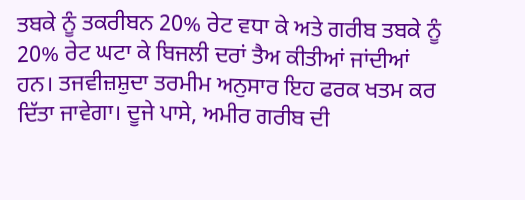ਤਬਕੇ ਨੂੰ ਤਕਰੀਬਨ 20% ਰੇਟ ਵਧਾ ਕੇ ਅਤੇ ਗਰੀਬ ਤਬਕੇ ਨੂੰ 20% ਰੇਟ ਘਟਾ ਕੇ ਬਿਜਲੀ ਦਰਾਂ ਤੈਅ ਕੀਤੀਆਂ ਜਾਂਦੀਆਂ ਹਨ। ਤਜਵੀਜ਼ਸ਼ੁਦਾ ਤਰਮੀਮ ਅਨੁਸਾਰ ਇਹ ਫਰਕ ਖਤਮ ਕਰ ਦਿੱਤਾ ਜਾਵੇਗਾ। ਦੂਜੇ ਪਾਸੇ, ਅਮੀਰ ਗਰੀਬ ਦੀ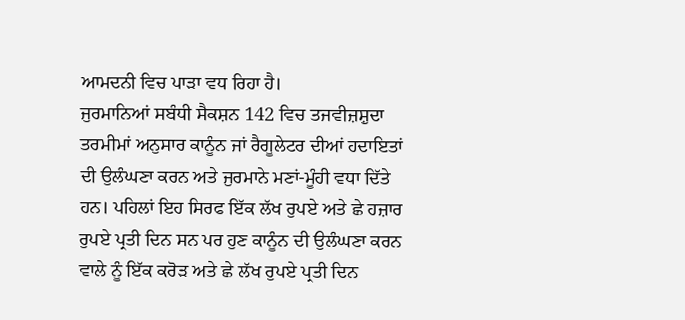ਆਮਦਨੀ ਵਿਚ ਪਾੜਾ ਵਧ ਰਿਹਾ ਹੈ।
ਜੁਰਮਾਨਿਆਂ ਸਬੰਧੀ ਸੈਕਸ਼ਨ 142 ਵਿਚ ਤਜਵੀਜ਼ਸ਼ੁਦਾ ਤਰਮੀਮਾਂ ਅਨੁਸਾਰ ਕਾਨੂੰਨ ਜਾਂ ਰੈਗੂਲੇਟਰ ਦੀਆਂ ਹਦਾਇਤਾਂ ਦੀ ਉਲੰਘਣਾ ਕਰਨ ਅਤੇ ਜੁਰਮਾਨੇ ਮਣਾਂ-ਮੂੰਹੀ ਵਧਾ ਦਿੱਤੇ ਹਨ। ਪਹਿਲਾਂ ਇਹ ਸਿਰਫ ਇੱਕ ਲੱਖ ਰੁਪਏ ਅਤੇ ਛੇ ਹਜ਼ਾਰ ਰੁਪਏ ਪ੍ਰਤੀ ਦਿਨ ਸਨ ਪਰ ਹੁਣ ਕਾਨੂੰਨ ਦੀ ਉਲੰਘਣਾ ਕਰਨ ਵਾਲੇ ਨੂੰ ਇੱਕ ਕਰੋੜ ਅਤੇ ਛੇ ਲੱਖ ਰੁਪਏ ਪ੍ਰਤੀ ਦਿਨ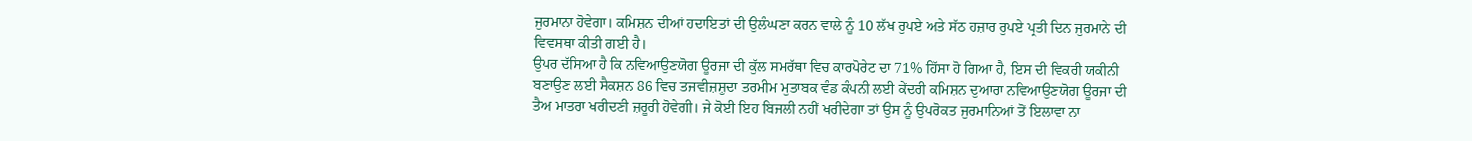ਜੁਰਮਾਨਾ ਹੋਵੇਗਾ। ਕਮਿਸ਼ਨ ਦੀਆਂ ਹਦਾਇਤਾਂ ਦੀ ਉਲੰਘਣਾ ਕਰਨ ਵਾਲੇ ਨੂੰ 10 ਲੱਖ ਰੁਪਏ ਅਤੇ ਸੱਠ ਹਜ਼ਾਰ ਰੁਪਏ ਪ੍ਰਤੀ ਦਿਨ ਜੁਰਮਾਨੇ ਦੀ ਵਿਵਸਥਾ ਕੀਤੀ ਗਈ ਹੈ।
ਉਪਰ ਦੱਸਿਆ ਹੈ ਕਿ ਨਵਿਆਉਣਯੋਗ ਊਰਜਾ ਦੀ ਕੁੱਲ ਸਮਰੱਥਾ ਵਿਚ ਕਾਰਪੋਰੇਟ ਦਾ 71% ਹਿੱਸਾ ਹੋ ਗਿਆ ਹੈ, ਇਸ ਦੀ ਵਿਕਰੀ ਯਕੀਨੀ ਬਣਾਉਣ ਲਈ ਸੈਕਸ਼ਨ 86 ਵਿਚ ਤਜਵੀਜ਼ਸ਼ੁਦਾ ਤਰਮੀਮ ਮੁਤਾਬਕ ਵੰਡ ਕੰਪਨੀ ਲਈ ਕੇਂਦਰੀ ਕਮਿਸ਼ਨ ਦੁਆਰਾ ਨਵਿਆਉਣਯੋਗ ਊਰਜਾ ਦੀ ਤੈਅ ਮਾਤਰਾ ਖਰੀਦਣੀ ਜ਼ਰੂਰੀ ਹੋਵੇਗੀ। ਜੇ ਕੋਈ ਇਹ ਬਿਜਲੀ ਨਹੀਂ ਖਰੀਦੇਗਾ ਤਾਂ ਉਸ ਨੂੰ ਉਪਰੋਕਤ ਜੁਰਮਾਨਿਆਂ ਤੋਂ ਇਲਾਵਾ ਨਾ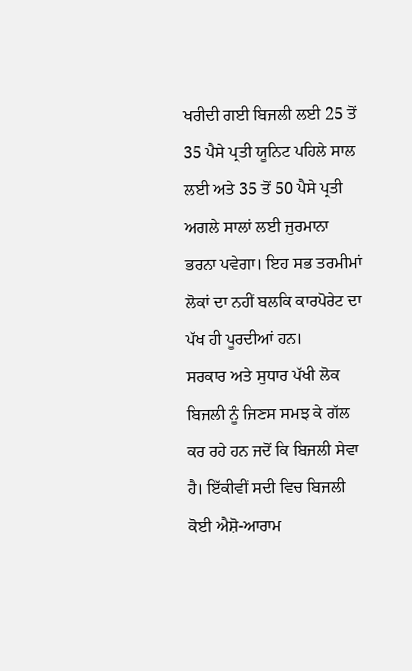ਖਰੀਦੀ ਗਈ ਬਿਜਲੀ ਲਈ 25 ਤੋਂ 35 ਪੈਸੇ ਪ੍ਰਤੀ ਯੂਨਿਟ ਪਹਿਲੇ ਸਾਲ ਲਈ ਅਤੇ 35 ਤੋਂ 50 ਪੈਸੇ ਪ੍ਰਤੀ ਅਗਲੇ ਸਾਲਾਂ ਲਈ ਜੁਰਮਾਨਾ ਭਰਨਾ ਪਵੇਗਾ। ਇਹ ਸਭ ਤਰਮੀਮਾਂ ਲੋਕਾਂ ਦਾ ਨਹੀਂ ਬਲਕਿ ਕਾਰਪੋਰੇਟ ਦਾ ਪੱਖ ਹੀ ਪੂਰਦੀਆਂ ਹਨ।
ਸਰਕਾਰ ਅਤੇ ਸੁਧਾਰ ਪੱਖੀ ਲੋਕ ਬਿਜਲੀ ਨੂੰ ਜਿਣਸ ਸਮਝ ਕੇ ਗੱਲ ਕਰ ਰਹੇ ਹਨ ਜਦੋਂ ਕਿ ਬਿਜਲੀ ਸੇਵਾ ਹੈ। ਇੱਕੀਵੀਂ ਸਦੀ ਵਿਚ ਬਿਜਲੀ ਕੋਈ ਐਸ਼ੋ-ਆਰਾਮ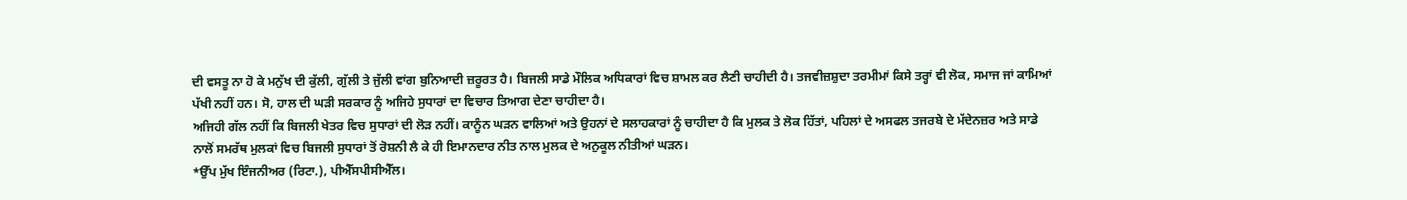ਦੀ ਵਸਤੂ ਨਾ ਹੋ ਕੇ ਮਨੁੱਖ ਦੀ ਕੁੱਲੀ, ਗੁੱਲੀ ਤੇ ਜੁੱਲੀ ਵਾਂਗ ਬੁਨਿਆਦੀ ਜ਼ਰੂਰਤ ਹੈ। ਬਿਜਲੀ ਸਾਡੇ ਮੌਲਿਕ ਅਧਿਕਾਰਾਂ ਵਿਚ ਸ਼ਾਮਲ ਕਰ ਲੈਣੀ ਚਾਹੀਦੀ ਹੈ। ਤਜਵੀਜ਼ਸ਼ੁਦਾ ਤਰਮੀਮਾਂ ਕਿਸੇ ਤਰ੍ਹਾਂ ਵੀ ਲੋਕ, ਸਮਾਜ ਜਾਂ ਕਾਮਿਆਂ ਪੱਖੀ ਨਹੀਂ ਹਨ। ਸੋ, ਹਾਲ ਦੀ ਘੜੀ ਸਰਕਾਰ ਨੂੰ ਅਜਿਹੇ ਸੁਧਾਰਾਂ ਦਾ ਵਿਚਾਰ ਤਿਆਗ ਦੇਣਾ ਚਾਹੀਦਾ ਹੈ।
ਅਜਿਹੀ ਗੱਲ ਨਹੀਂ ਕਿ ਬਿਜਲੀ ਖੇਤਰ ਵਿਚ ਸੁਧਾਰਾਂ ਦੀ ਲੋੜ ਨਹੀਂ। ਕਾਨੂੰਨ ਘੜਨ ਵਾਲਿਆਂ ਅਤੇ ਉਹਨਾਂ ਦੇ ਸਲਾਹਕਾਰਾਂ ਨੂੰ ਚਾਹੀਦਾ ਹੈ ਕਿ ਮੁਲਕ ਤੇ ਲੋਕ ਹਿੱਤਾਂ, ਪਹਿਲਾਂ ਦੇ ਅਸਫਲ ਤਜਰਬੇ ਦੇ ਮੱਦੇਨਜ਼ਰ ਅਤੇ ਸਾਡੇ ਨਾਲੋਂ ਸਮਰੱਥ ਮੁਲਕਾਂ ਵਿਚ ਬਿਜਲੀ ਸੁਧਾਰਾਂ ਤੋਂ ਰੋਸ਼ਨੀ ਲੈ ਕੇ ਹੀ ਇਮਾਨਦਾਰ ਨੀਤ ਨਾਲ ਮੁਲਕ ਦੇ ਅਨੁਕੂਲ ਨੀਤੀਆਂ ਘੜਨ।
*ਉੱਪ ਮੁੱਖ ਇੰਜਨੀਅਰ (ਰਿਟਾ.), ਪੀਐੱਸਪੀਸੀਐੱਲ।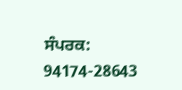ਸੰਪਰਕ: 94174-28643